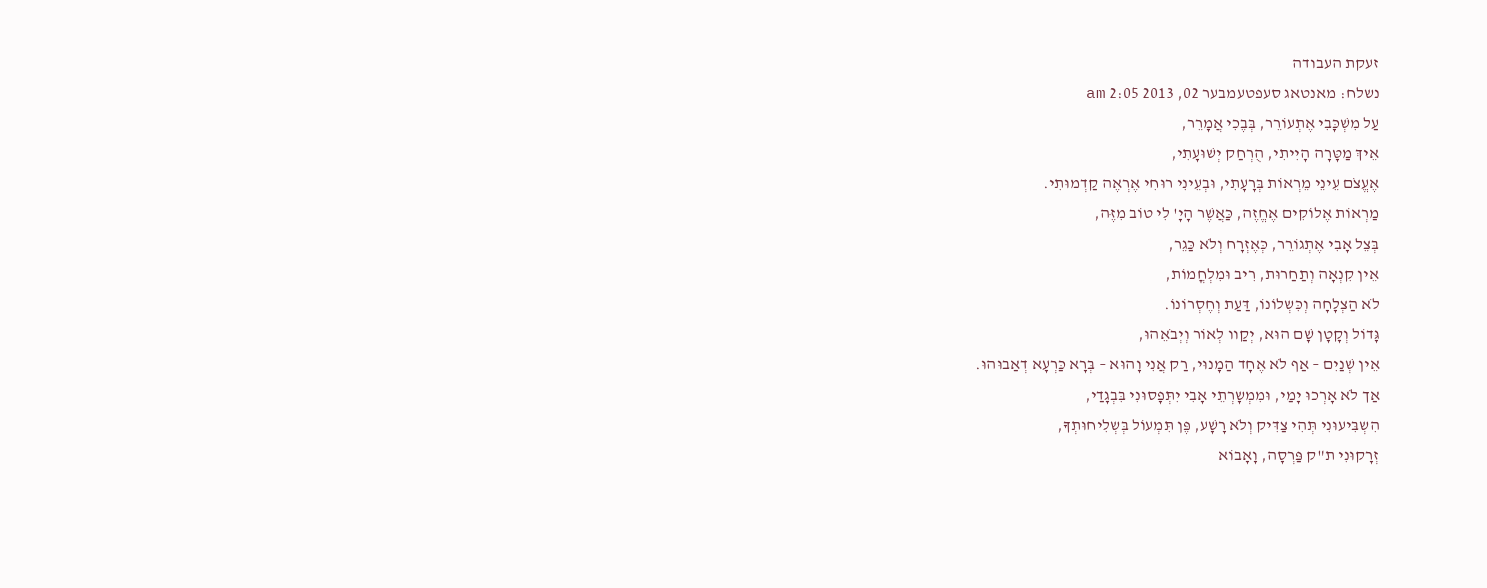זעקת העבודה
נשלח: מאנטאג סעפטעמבער 02, 2013 2:05 am
עַל מִשְׁכָּבִי אֶתְעוֹרֵר, בְּבֶכִי אֲמָרֵר,
אֵיךְ מַטָּרָה הָיִיתִי, הֻרְחַק יְשׁוּעָתִי,
אֶעֱצֹם עֵינֵי מֵרְאוֹת בְּרָעָתִי, וּבְעֵינִי רוּחִי אֶרְאֶה קַדְמוּתִי.
מַרְאוֹת אֶלוֹקִים אֶחֱזֶה, כַּאֲשֶׁר הָיָ' לִי טוֹב מִזֶּה,
בְּצֵל אָבִי אֶתְגוֹרֵר, כְּאֶזְרָח וְלֹא כַּגֵר,
אֵין קִנְאָה וְתַחַרוּת, רִיב וּמִלְחֳמוֹת,
לֹא הַצְלָחָה וְכִּשְלוֹנוֹ, דַּעַת וְחֶסְרוֹנוֹ.
גָּדוֹל וְקָטָן שָׁם הוּא, יְקַוו לְאוֹר וְיְבֹאֵהוּ,
אֵין שְׁנַיִם – אַף לֹא אֶחָד הַמָנוּי, רַק אֲנִי וָהוּא – בְּרָא כַּרְעָא דְאַבוּהוּ.
אַך לֹא אָרְכוּ יָמַי, וּמִמְשָרְתֵי אָבִי יִתְּפָסוּנִי בִּבְגָדַי,
הִשְבִּיעוּנִי תְּהִי צַדִּיק וְלֹא רָשָׁע, פֶּן תִּמְעוֹל בְּשְלִיחוּתְךָ,
זְרָקוּנִי ת"ק פַּרְסָה, וָאָבוֹא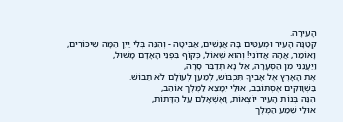הָעִירָה.
קְטַנָּה הָעִיר וּמְעַטִּים בָּהּ אֲנָשִׁים, אַבִּיטָה - וְהִנֵּה בְּלִי יַיִן הֵמָּה שִיכּוֹרִים,
וָאוֹמַר, אֲהָהּ אֲדוֹנִי! וְהוּא שְּׁאוֹל, כְּקוֹף בִּפְנֵי הָאָדָם מָשׁוּל,
וַיַּעֲנֵנִי מִן הַסְּעָרָה, אַל נָא תְּדַבֵּר סָרָה,
אֶת הָאָרֶץ אֶל אָבִיךָ תִּכְבּוֹש, לְמַעַן לְעוֹלָם לֹא תֵבוֹשׁ.
בַּשְׁוָוקִים אֶסְתּוֹבֵב, אוּלַי יִמָּצֵא לַמֶּלֶך אוֹהֵב,
הִנֵּה בְּנוֹת הָעִיר יוֹצְאוֹת, וָאֶשְׁאָלֵם עַל הַדָּתוֹת,
אוּלַי שֵׁמַע הַמֶּלֶך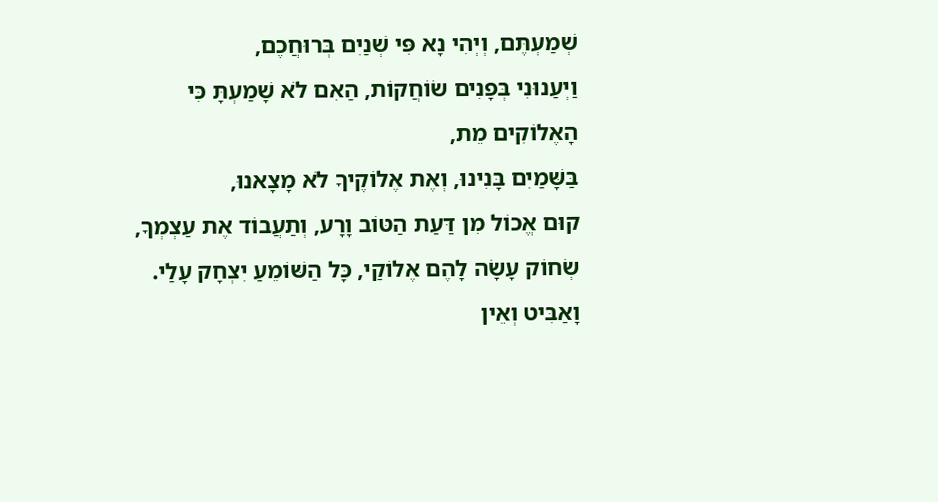שְׁמַעְתֶּם, וְיְהִי נָא פִּי שְׁנַיִם בְּרוּחֲכֶם,
וַיְעַנוּנִי בְּפָנִים שֹוֹחֲקוֹת, הַאִם לֹא שָׁמַעְתָּ כִּי הָאֶלוֹקִים מֵת,
בַּשָּׁמַיִם בָּנִינוּ, וְאֶת אֶלוֹקֶיךָ לֹא מָצָאנוּ,
קוּם אֱכוֹל מִן דַּעַת הַטּוֹב וָרָע, וְתַעֲבוֹד אֶת עַצְמְךָ,
שְׂחוֹק עָשָׂה לָהֶם אֶלוֹקַי, כָּל הַשּׁוֹמֵעַ יִצְחָק עָלַי.
וָאַבִּיט וְאֵין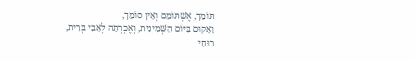תּוֹמֵך, אֶשְׁתּוֹמֵם וְאֵין סוֹמֵך,
וָאָקוּם בַּיּוֹם הַשְּׁמִינִית, וְאֶכְרְתָה לְאָבִי בְּרִית,
רוּחִי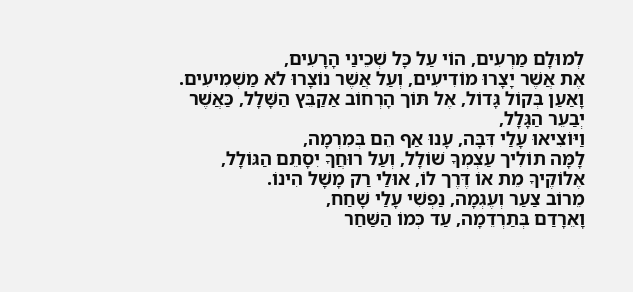לְמוּלָם מַרְעִים, הוֹי עַל כָּל שְׁכֵינַי הָרָעִים,
אֶת אֲשֶׁר יָצָרוּ מוֹדִיעִים, וְעַל אֲשֶׁר נוֹצָרוּ לֹא מַשְׁמִיעִים.
וָאַעַן בְּקוֹל גָּדוֹל, אֶל תּוֹך הָרְחוֹב אַקַבֵּץ הַשָּׁלָל, כַּאֲשֶׁר יְבַעֵר הַגָּלָל,
וַיּוֹצִיאוּ עָלַי דִּבָּה, עָנוּ אַף הֵם בְּמִרְמָה,
לָמָּה תוֹלִיך עַצְמְךָ שׁוֹלָל, וְעַל רוּחֲךָ יִסָתֵם הַגּוֹלָל,
אֶלוֹקֶיךָ מֵת אוֹ דֶּרֶך לוֹ, אוּלַי רַק מָשָׁל הִינוֹ.
מֵרוֹב צַעַר וְעֶגְמָה, נַפְשִׁי עָלַי שָׁחַח,
וָאֵרָדַם בְּתַרְדֵמָה, עַד כְּמוֹ הַשַּׁחַר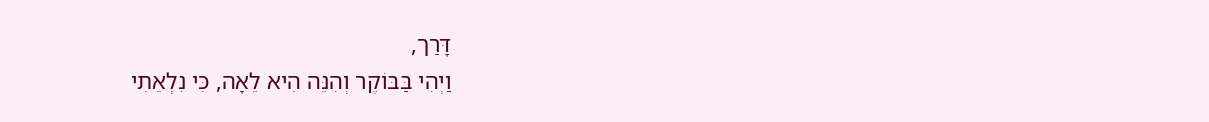דָּרַך,
וַיְהִי בַּבּוֹקֶר וְהִנֵּה הִיא לֵאָה, כִּי נִלְאֵתִי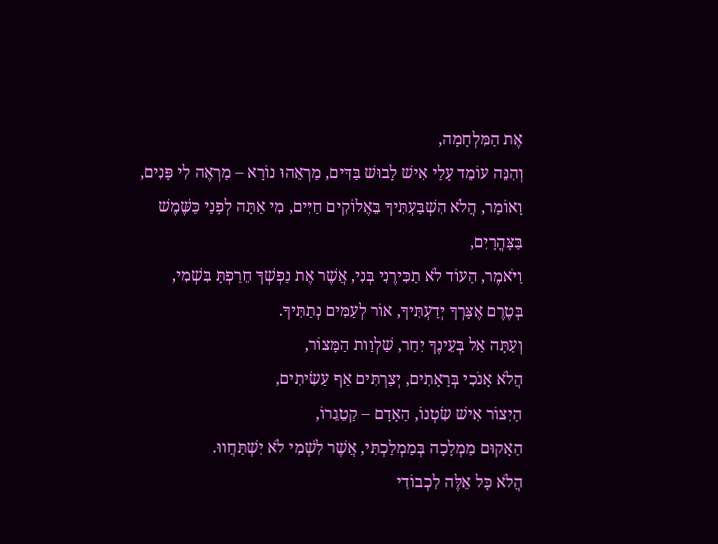אֶת הַמִּלְחָמָה,
וְהִנֵּה עוֹמֵד עָלַי אִישׁ לָבוּשׁ בַּדִּים, מַרְאֵהוּ נוֹרָא – מַרְאֶה לִי פָּנִים,
וָאוֹמַר, הֲלֹא הִשְׁבַּעְתִּיךָ בֵּאֶלוֹקִים חַיִּים, מִי אַתָּה לְפָנַי כַּשֶּׁמֶשׁ בַּצָּהֳרָיִם,
וַיֹּאמֶר, הַעוֹד לֹא תַכִּירֶנִי בְּנִי, אֲשֶׁר אֶת נַפְשְׁךָ חֵרַפְתָּ בִּשְׁמִי,
בְּטֶרֶם אֶצָּרְךָ יְדַעְתִּיךָ, אוֹר לְעַמִּים נְתַתִּיךָ.
וְעַתָּה אַל בְּעֵינֶךָ יִחַר, שַׁלְוַות הַמָּצוֹר,
הֲלֹא אָנֹכִי בְּרָאָתִים, יְצַרְתִּים אַף עַשִׂיתִים,
הַיִצוֹר אִישׁ שִׂטְנוֹ, הַאָדָם – קַטֵגֵרוֹ,
הַאָקוּם מַמְלָכָה בְּמַמְלַכְתִּי, אֲשֶׁר לִשְׁמִי לֹא יִשְׁתַּחֲווּ.
הֲלֹא כָּל אֵלֶּה לִכְבוֹדִי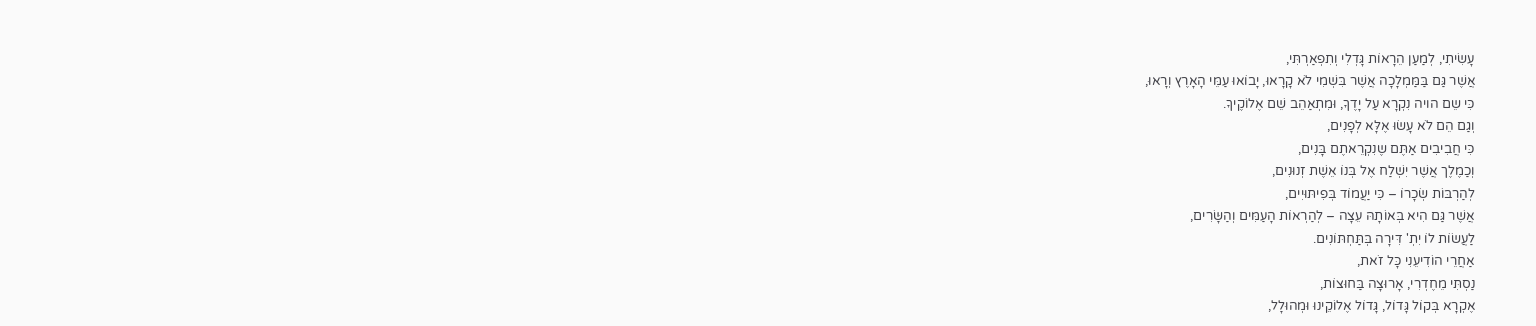עָשִׂיתִי, לְמַעַן הֵרָאוֹת גָּדְלִי וְתִפְאַרְתִּי,
אֲשֶׁר גַּם בַּמַּמְלָכָה אֲשֶׁר בִּשְׁמִי לֹא קָרָאוּ, יָבוֹאוּ עַמֵּי הָאָרֶץ וְרָאוּ,
כִּי שֵם הויה נִקְרָא עַל יָדֶךָ, וּמִתְאַהֵב שֵׁם אֶלוֹקֶיךָ.
וְגַם הֵם לֹא עָשׂוּ אֶלָּא לְפָנִים,
כִּי חֲבִיבִים אַתֶּם שֶנִקְרֵאתֶם בָּנִים,
וְכַמֶלֶך אֲשֶׁר יִשְׁלַח אֶל בְּנוֹ אֵשֶׁת זְנוּנִים,
לְהַרְבּוֹת שְׂכָרוֹ – כִּי יַעֲמוֹד בְּפִיתּוּיִים,
אֲשֶׁר גַּם הִיא בְּאוֹתָהּ עֵצָה – לְהַרְאוֹת הָעַמִּים וְהַשָּׂרִים,
לַעֲשׂוֹת לוֹ יִתְ' דִּירָה בְּתַּחְתּוֹנִים.
אַחֲרֵי הוֹדִיעֵנִי כָּל זֹאת,
נַסְתִּי מֵחֶדְרִי, אָרוּצָה בַּחוּצוֹת,
אֶקְרָא בְּקוֹל גָּדוֹל, גָּדוֹל אֶלוֹקֵינוּ וּמְהוּלָל,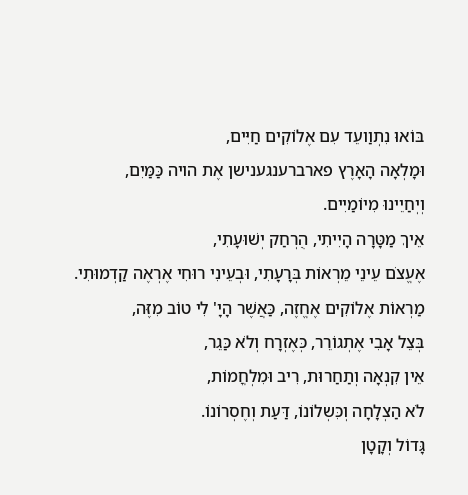בּוֹאוּ נִתְוַועֵד עִם אֶלוֹקִים חַיִּים,
וּמָלְאָה הָאָרֶץ פארברענגענישן אֶת הויה כַּמַּיִם,
וְיְחַיֵינוּ מִיוֹמַיִים.
אֵיךְ מַטָּרָה הָיִיתִי, הֻרְחַק יְשׁוּעָתִי,
אֶעֱצֹם עֵינֵי מֵרְאוֹת בְּרָעָתִי, וּבְעֵינִי רוּחִי אֶרְאֶה קַדְמוּתִי.
מַרְאוֹת אֶלוֹקִים אֶחֱזֶה, כַּאֲשֶׁר הָיָ' לִי טוֹב מִזֶּה,
בְּצֵל אָבִי אֶתְגוֹרֵר, כְּאֶזְרָח וְלֹא כַּגֵר,
אֵין קִנְאָה וְתַחַרוּת, רִיב וּמִלְחֳמוֹת,
לֹא הַצְלָחָה וְכִּשְלוֹנוֹ, דַּעַת וְחֶסְרוֹנוֹ.
גָּדוֹל וְקָטָן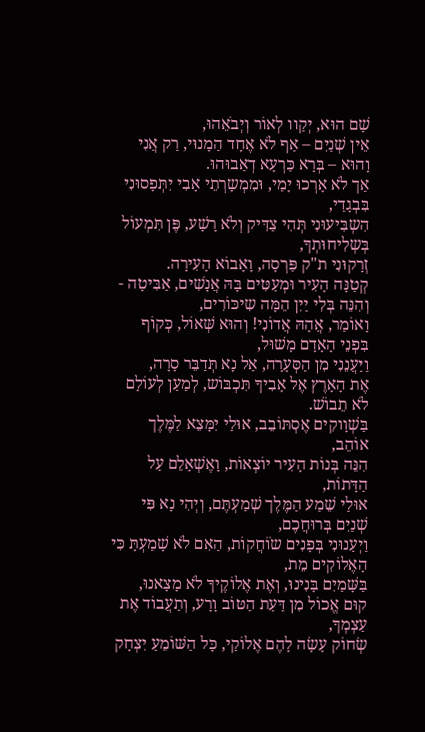שָׁם הוּא, יְקַוו לְאוֹר וְיְבֹאֵהוּ,
אֵין שְׁנַיִם – אַף לֹא אֶחָד הַמָנוּי, רַק אֲנִי וָהוּא – בְּרָא כַּרְעָא דְאַבוּהוּ.
אַך לֹא אָרְכוּ יָמַי, וּמִמְשָרְתֵי אָבִי יִתְּפָסוּנִי בִּבְגָדַי,
הִשְבִּיעוּנִי תְּהִי צַדִּיק וְלֹא רָשָׁע, פֶּן תִּמְעוֹל בְּשְלִיחוּתְךָ,
זְרָקוּנִי ת"ק פַּרְסָה, וָאָבוֹא הָעִירָה.
קְטַנָּה הָעִיר וּמְעַטִּים בָּהּ אֲנָשִׁים, אַבִּיטָה - וְהִנֵּה בְּלִי יַיִן הֵמָּה שִיכּוֹרִים,
וָאוֹמַר, אֲהָהּ אֲדוֹנִי! וְהוּא שְּׁאוֹל, כְּקוֹף בִּפְנֵי הָאָדָם מָשׁוּל,
וַיַּעֲנֵנִי מִן הַסְּעָרָה, אַל נָא תְּדַבֵּר סָרָה,
אֶת הָאָרֶץ אֶל אָבִיךָ תִּכְבּוֹש, לְמַעַן לְעוֹלָם לֹא תֵבוֹשׁ.
בַּשְׁוָוקִים אֶסְתּוֹבֵב, אוּלַי יִמָּצֵא לַמֶּלֶך אוֹהֵב,
הִנֵּה בְּנוֹת הָעִיר יוֹצְאוֹת, וָאֶשְׁאָלֵם עַל הַדָּתוֹת,
אוּלַי שֵׁמַע הַמֶּלֶך שְׁמַעְתֶּם, וְיְהִי נָא פִּי שְׁנַיִם בְּרוּחֲכֶם,
וַיְעַנוּנִי בְּפָנִים שֹוֹחֲקוֹת, הַאִם לֹא שָׁמַעְתָּ כִּי הָאֶלוֹקִים מֵת,
בַּשָּׁמַיִם בָּנִינוּ, וְאֶת אֶלוֹקֶיךָ לֹא מָצָאנוּ,
קוּם אֱכוֹל מִן דַּעַת הַטּוֹב וָרָע, וְתַעֲבוֹד אֶת עַצְמְךָ,
שְׂחוֹק עָשָׂה לָהֶם אֶלוֹקַי, כָּל הַשּׁוֹמֵעַ יִצְחָק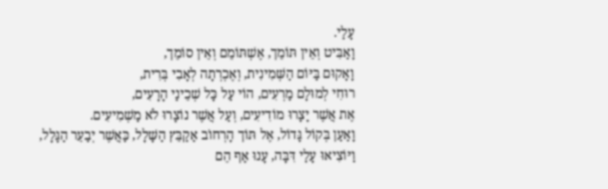עָלַי.
וָאַבִּיט וְאֵין תּוֹמֵך, אֶשְׁתּוֹמֵם וְאֵין סוֹמֵך,
וָאָקוּם בַּיּוֹם הַשְּׁמִינִית, וְאֶכְרְתָה לְאָבִי בְּרִית,
רוּחִי לְמוּלָם מַרְעִים, הוֹי עַל כָּל שְׁכֵינַי הָרָעִים,
אֶת אֲשֶׁר יָצָרוּ מוֹדִיעִים, וְעַל אֲשֶׁר נוֹצָרוּ לֹא מַשְׁמִיעִים.
וָאַעַן בְּקוֹל גָּדוֹל, אֶל תּוֹך הָרְחוֹב אַקַבֵּץ הַשָּׁלָל, כַּאֲשֶׁר יְבַעֵר הַגָּלָל,
וַיּוֹצִיאוּ עָלַי דִּבָּה, עָנוּ אַף הֵם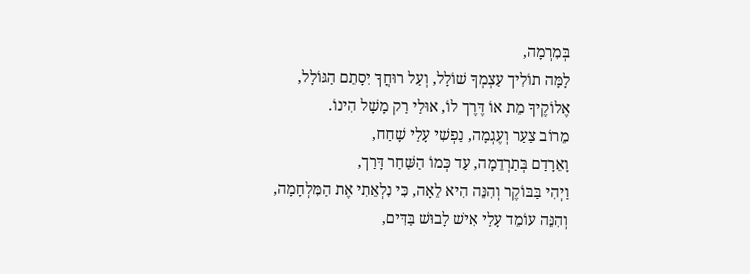בְּמִרְמָה,
לָמָּה תוֹלִיך עַצְמְךָ שׁוֹלָל, וְעַל רוּחֲךָ יִסָתֵם הַגּוֹלָל,
אֶלוֹקֶיךָ מֵת אוֹ דֶּרֶך לוֹ, אוּלַי רַק מָשָׁל הִינוֹ.
מֵרוֹב צַעַר וְעֶגְמָה, נַפְשִׁי עָלַי שָׁחַח,
וָאֵרָדַם בְּתַרְדֵמָה, עַד כְּמוֹ הַשַּׁחַר דָּרַך,
וַיְהִי בַּבּוֹקֶר וְהִנֵּה הִיא לֵאָה, כִּי נִלְאֵתִי אֶת הַמִּלְחָמָה,
וְהִנֵּה עוֹמֵד עָלַי אִישׁ לָבוּשׁ בַּדִּים,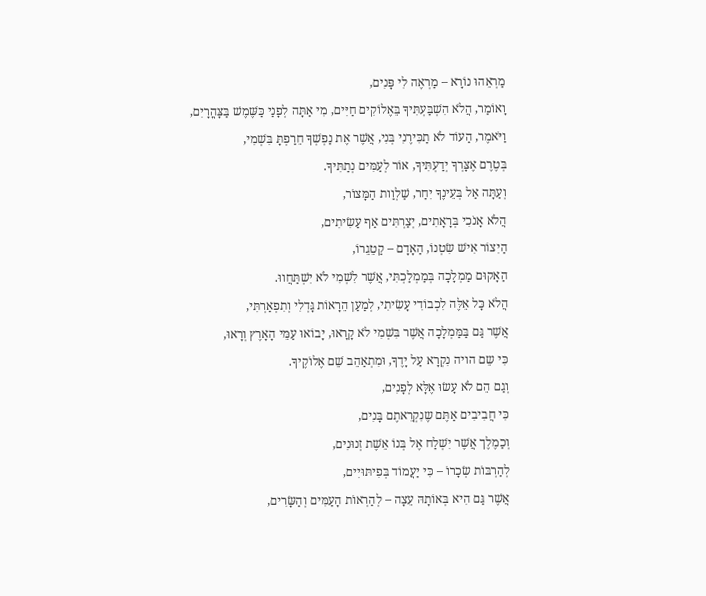מַרְאֵהוּ נוֹרָא – מַרְאֶה לִי פָּנִים,
וָאוֹמַר, הֲלֹא הִשְׁבַּעְתִּיךָ בֵּאֶלוֹקִים חַיִּים, מִי אַתָּה לְפָנַי כַּשֶּׁמֶשׁ בַּצָּהֳרָיִם,
וַיֹּאמֶר, הַעוֹד לֹא תַכִּירֶנִי בְּנִי, אֲשֶׁר אֶת נַפְשְׁךָ חֵרַפְתָּ בִּשְׁמִי,
בְּטֶרֶם אֶצָּרְךָ יְדַעְתִּיךָ, אוֹר לְעַמִּים נְתַתִּיךָ.
וְעַתָּה אַל בְּעֵינֶךָ יִחַר, שַׁלְוַות הַמָּצוֹר,
הֲלֹא אָנֹכִי בְּרָאָתִים, יְצַרְתִּים אַף עַשִׂיתִים,
הַיִצוֹר אִישׁ שִׂטְנוֹ, הַאָדָם – קַטֵגֵרוֹ,
הַאָקוּם מַמְלָכָה בְּמַמְלַכְתִּי, אֲשֶׁר לִשְׁמִי לֹא יִשְׁתַּחֲווּ.
הֲלֹא כָּל אֵלֶּה לִכְבוֹדִי עָשִׂיתִי, לְמַעַן הֵרָאוֹת גָּדְלִי וְתִפְאַרְתִּי,
אֲשֶׁר גַּם בַּמַּמְלָכָה אֲשֶׁר בִּשְׁמִי לֹא קָרָאוּ, יָבוֹאוּ עַמֵּי הָאָרֶץ וְרָאוּ,
כִּי שֵם הויה נִקְרָא עַל יָדֶךָ, וּמִתְאַהֵב שֵׁם אֶלוֹקֶיךָ.
וְגַם הֵם לֹא עָשׂוּ אֶלָּא לְפָנִים,
כִּי חֲבִיבִים אַתֶּם שֶנִקְרֵאתֶם בָּנִים,
וְכַמֶלֶך אֲשֶׁר יִשְׁלַח אֶל בְּנוֹ אֵשֶׁת זְנוּנִים,
לְהַרְבּוֹת שְׂכָרוֹ – כִּי יַעֲמוֹד בְּפִיתּוּיִים,
אֲשֶׁר גַּם הִיא בְּאוֹתָהּ עֵצָה – לְהַרְאוֹת הָעַמִּים וְהַשָּׂרִים,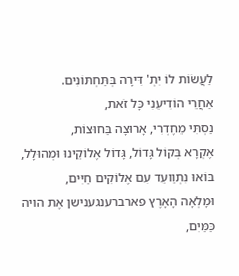לַעֲשׂוֹת לוֹ יִתְ' דִּירָה בְּתַּחְתּוֹנִים.
אַחֲרֵי הוֹדִיעֵנִי כָּל זֹאת,
נַסְתִּי מֵחֶדְרִי, אָרוּצָה בַּחוּצוֹת,
אֶקְרָא בְּקוֹל גָּדוֹל, גָּדוֹל אֶלוֹקֵינוּ וּמְהוּלָל,
בּוֹאוּ נִתְוַועֵד עִם אֶלוֹקִים חַיִּים,
וּמָלְאָה הָאָרֶץ פארברענגענישן אֶת הויה כַּמַּיִם,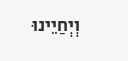וְיְחַיֵינוּ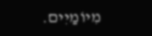מִיוֹמַיִים.